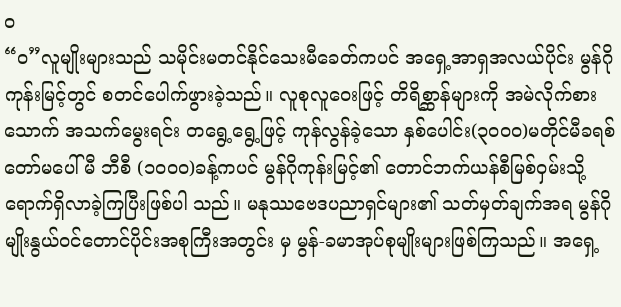ဝ
“ဝ”လူမျိုးများသည် သမိုင်းမတင်နိုင်သေးမီခေတ်ကပင် အရှေ့အာရှအလယ်ပိုင်း မွန်ဂို ကုန်းမြင့်တွင် စတင်ပေါက်ဖွားခဲ့သည်။ လူစုလူဝေးဖြင့် တိရိစ္ဆာန်များကို အမဲလိုက်စားသောက် အသက်မွေးရင်း တရွေ့ရွေ့ဖြင့် ကုန်လွန်ခဲ့သော နှစ်ပေါင်း(၃၀၀၀)မတိုင်မီခရစ်တော်မပေါ်မီ ဘီစီ (၁၀၀၀)ခန့်ကပင် မွန်ဂိုကုန်းမြင့်၏ တောင်ဘက်ယန်စီမြစ်ဝှမ်းသို့ ရောက်ရှိလာခဲ့ကြပြီးဖြစ်ပါ သည်။ မနုဿဗေဒပညာရှင်များ၏ သတ်မှတ်ချက်အရ မွန်ဂိုမျိုးနွယ်ဝင်တောင်ပိုင်းအစုကြီးအတွင်း မှ မွန်-ခမာအုပ်စုမျိုးများဖြစ်ကြသည်။ အရှေ့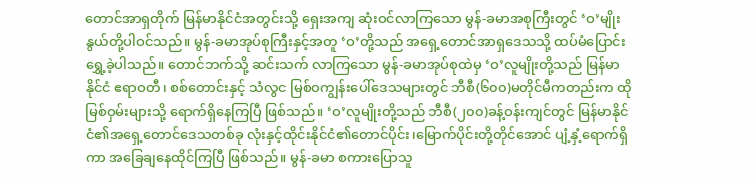တောင်အာရှတိုက် မြန်မာနိုင်ငံအတွင်းသို့ ရှေးအကျ ဆုံးဝင်လာကြသော မွန်-ခမာအစုကြီးတွင် ‘ဝ’မျိုးနွယ်တို့ပါဝင်သည်။ မွန်-ခမာအုပ်စုကြီးနှင့်အတူ ‘ဝ’တို့သည် အရှေ့တောင်အာရှဒေသသို့ ထပ်မံပြောင်းရွှေ့ခဲ့ပါသည်။ တောင်ဘက်သို့ ဆင်းသက် လာကြသော မွန်-ခမာအုပ်စုထဲမှ ‘ဝ’လူမျိုးတို့သည် မြန်မာနိုင်ငံ ဧရာဝတီ၊ စစ်တောင်းနှင့် သံလွင မြစ်ဝကျွန်းပေါ်ဒေသများတွင် ဘီစီ(၆၀၀)မတိုင်မီကတည်းက ထိုမြစ်ဝှမ်းများသို့ ရောက်ရှိနေကြပြီ ဖြစ်သည်။ ‘ဝ’လူမျိုးတို့သည် ဘီစီ(၂၀၀)ခန့်ဝန်းကျင်တွင် မြန်မာနိုင်ငံ၏အရှေ့တောင်ဒေသတစ်ခု လုံးနှင့်ထိုင်းနိုင်ငံ၏တောင်ပိုင်း၊မြောက်ပိုင်းတို့တိုင်အောင် ပျံ့နှံ့ရောက်ရှိကာ အခြေချနေထိုင်ကြပြီ ဖြစ်သည်။ မွန်-ခမာ စကားပြောသူ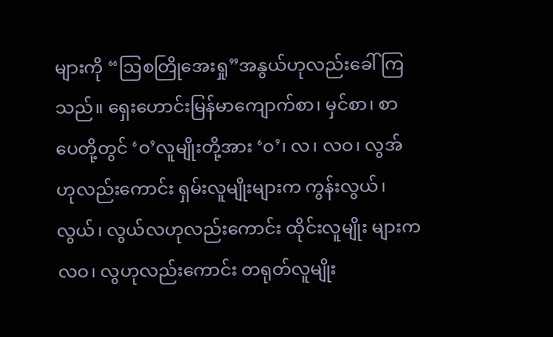များကို “ဩစတြိုအေးရှု”အနွယ်ဟုလည်းခေါ်ကြသည်။ ရှေးဟောင်းမြန်မာကျောက်စာ၊ မှင်စာ၊ စာပေတို့တွင် ‘ဝ’လူမျိုးတို့အား ‘ဝ’၊ လ၊ လဝ၊ လွအ်ဟုလည်းကောင်း ရှမ်းလူမျိုးများက ကွန်းလွယ်၊ လွယ်၊ လွယ်လဟုလည်းကောင်း ထိုင်းလူမျိုး များက လဝ၊ လွဟုလည်းကောင်း တရုတ်လူမျိုး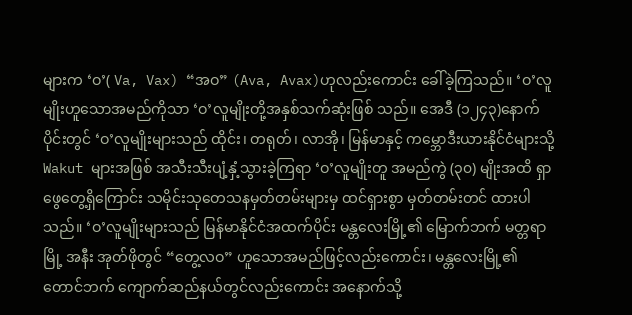များက ‘ဝ’( Va, Vax) “အဝ” (Ava, Avax)ဟုလည်းကောင်း ခေါ်ခဲ့ကြသည်။ ‘ဝ’လူမျိုးဟူသောအမည်ကိုသာ ‘ဝ’လူမျိုးတို့အနှစ်သက်ဆုံးဖြစ် သည်။ အေဒီ (၁၂၄၃)နောက်ပိုင်းတွင် ‘ဝ’လူမျိုးများသည် ထိုင်း၊ တရုတ်၊ လာအို၊ မြန်မာနှင့် ကမ္ဘောဒီးယားနိုင်ငံများသို့ Wakut များအဖြစ် အသီးသီးပျံ့နှံ့သွားခဲ့ကြရာ ‘ဝ’လူမျိုးတူ အမည်ကွဲ (၃၀) မျိုးအထိ ရှာဖွေတွေ့ရှိကြောင်း သမိုင်းသုတေသနမှတ်တမ်းများမှ ထင်ရှားစွာ မှတ်တမ်းတင် ထားပါသည်။ ‘ဝ’လူမျိုးများသည် မြန်မာနိုင်ငံအထက်ပိုင်း မန္တလေးမြို့၏ မြောက်ဘက် မတ္တရာမြို့ အနီး အုတ်ဖိုတွင် “တွေ့လဝ” ဟူသောအမည်ဖြင့်လည်းကောင်း၊ မန္တလေးမြို့၏တောင်ဘက် ကျောက်ဆည်နယ်တွင်လည်းကောင်း အနောက်သို့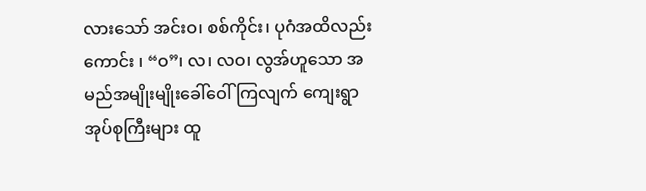လားသော် အင်းဝ၊ စစ်ကိုင်း၊ ပုဂံအထိလည်း ကောင်း ၊ “ဝ”၊ လ၊ လဝ၊ လွအ်ဟူသော အမည်အမျိုးမျိုးခေါ်ဝေါ်ကြလျက် ကျေးရွာအုပ်စုကြီးများ ထူ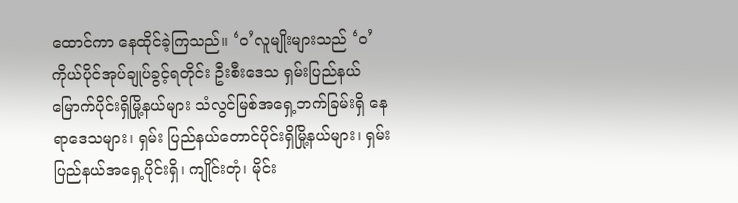ထောင်ကာ နေထိုင်ခဲ့ကြသည်။ ‘ဝ’လူမျိုးများသည် ‘ဝ’ကိုယ်ပိုင်အုပ်ချုပ်ခွင့်ရတိုင်း ဦးစီးဒေသ ရှမ်းပြည်နယ်မြောက်ပိုင်းရှိမြို့နယ်များ သံလွင်မြစ်အရှေ့ဘက်ခြမ်းရှိ နေရာဒေသများ၊ ရှမ်း ပြည်နယ်တောင်ပိုင်းရှိမြို့နယ်များ၊ ရှမ်းပြည်နယ်အရှေ့ပိုင်းရှိ၊ ကျိုင်းတုံ၊ မိုင်း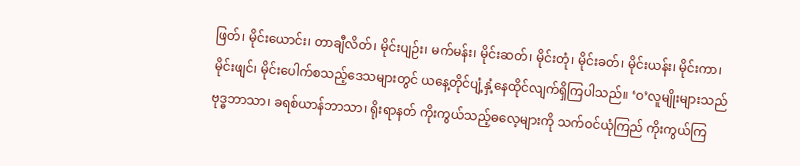ဖြတ်၊ မိုင်းယောင်း၊ တာချီလိတ်၊ မိုင်းပျဉ်း၊ မက်မန်း၊ မိုင်းဆတ်၊ မိုင်းတုံ၊ မိုင်းခတ်၊ မိုင်းယန်း၊ မိုင်းကာ၊ မိုင်းဖျင်၊ မိုင်းပေါက်စသည့်ဒေသများတွင် ယနေ့တိုင်ပျံ့နှံ့နေထိုင်လျက်ရှိကြပါသည်။ ‘ဝ’လူမျိုးများသည် ဗုဒ္ဓဘာသာ၊ ခရစ်ယာန်ဘာသာ၊ ရိုးရာနတ် ကိုးကွယ်သည့်ဓလေ့များကို သက်ဝင်ယုံကြည် ကိုးကွယ်ကြ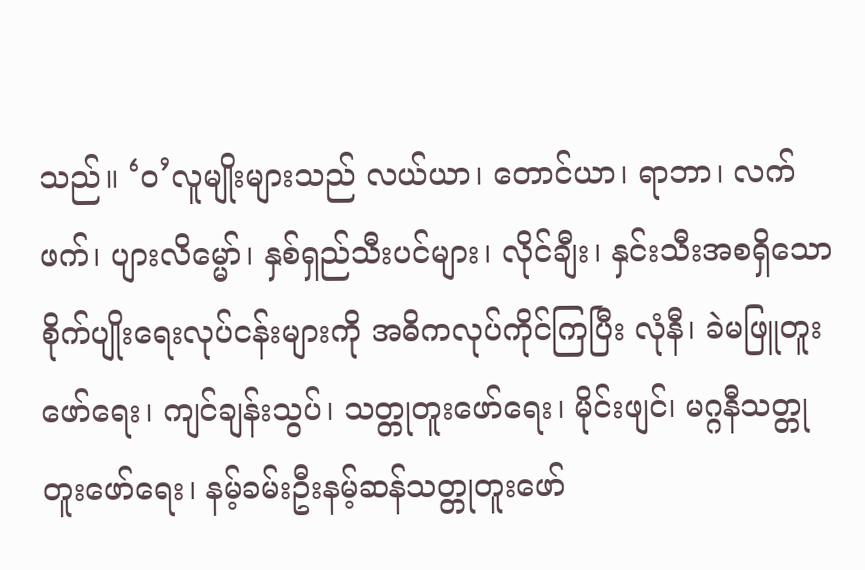သည်။ ‘ဝ’လူမျိုးများသည် လယ်ယာ၊ တောင်ယာ၊ ရာဘာ၊ လက်ဖက်၊ ပျားလိမ္မော်၊ နှစ်ရှည်သီးပင်များ၊ လိုင်ချီး၊ နှင်းသီးအစရှိသော စိုက်ပျိုးရေးလုပ်ငန်းများကို အဓိကလုပ်ကိုင်ကြပြီး လုံနီ၊ ခဲမဖြူတူးဖော်ရေး၊ ကျင်ချန်းသွပ်၊ သတ္တုတူးဖော်ရေး၊ မိုင်းဖျင်၊ မဂ္ဂနီသတ္တုတူးဖော်ရေး၊ နမ့်ခမ်းဦးနမ့်ဆန်သတ္တုတူးဖော်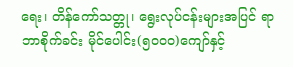ရေး၊ တိန်ကော်သတ္တု၊ ရွေးလုပ်ငန်းများအပြင် ရာဘာစိုက်ခင်း မိုင်ပေါင်း(၅၀၀၀)ကျော်နှင့်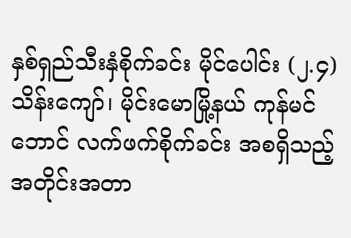နှစ်ရှည်သီးနှံစိုက်ခင်း မိုင်ပေါင်း (၂.၄)သိန်းကျော်၊ မိုင်းမောမြို့နယ် ကုန်မင်ဘောင် လက်ဖက်စိုက်ခင်း အစရှိသည့် အတိုင်းအတာ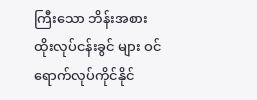ကြီးသော ဘိန်းအစားထိုးလုပ်ငန်းခွင် များ ဝင်ရောက်လုပ်ကိုင်နိုင်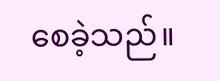စေခဲ့သည်။